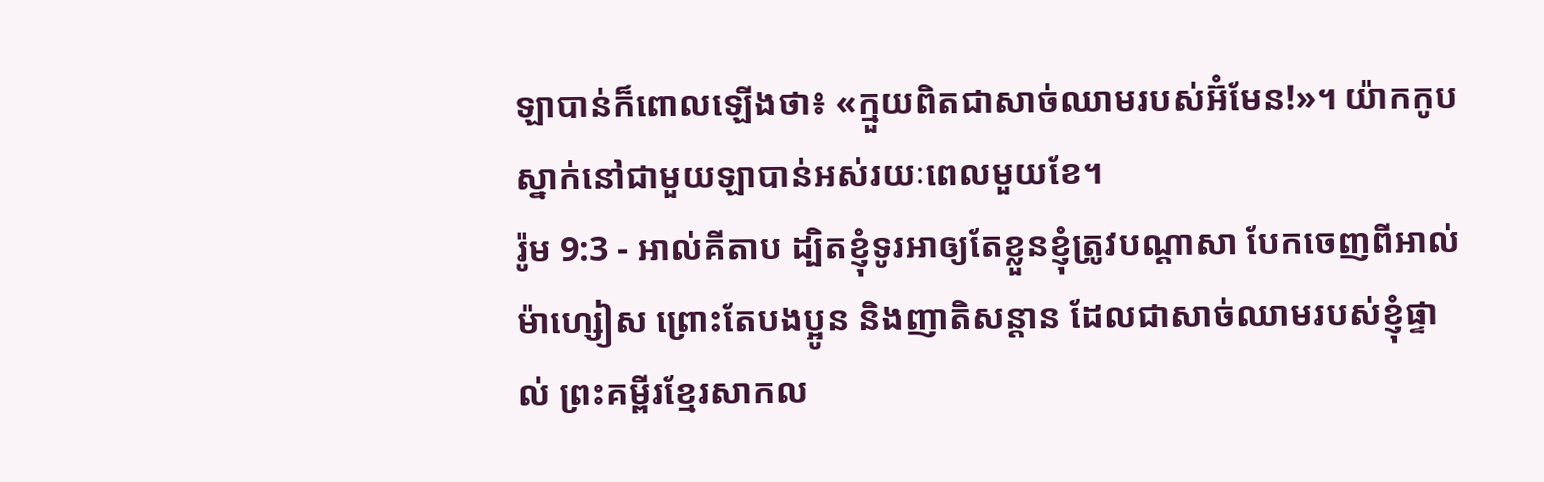ឡាបាន់ក៏ពោលឡើងថា៖ «ក្មួយពិតជាសាច់ឈាមរបស់អ៊ំមែន!»។ យ៉ាកកូបស្នាក់នៅជាមួយឡាបាន់អស់រយៈពេលមួយខែ។
រ៉ូម 9:3 - អាល់គីតាប ដ្បិតខ្ញុំទូរអាឲ្យតែខ្លួនខ្ញុំត្រូវបណ្ដាសា បែកចេញពីអាល់ម៉ាហ្សៀស ព្រោះតែបងប្អូន និងញាតិសន្ដាន ដែលជាសាច់ឈាមរបស់ខ្ញុំផ្ទាល់ ព្រះគម្ពីរខ្មែរសាកល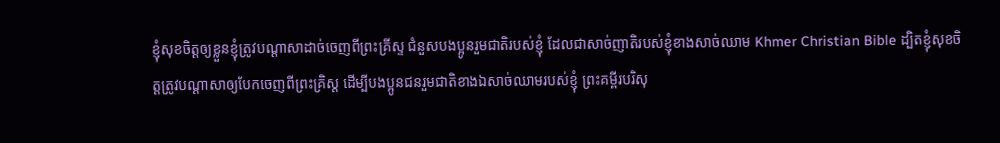ខ្ញុំសុខចិត្តឲ្យខ្លួនខ្ញុំត្រូវបណ្ដាសាដាច់ចេញពីព្រះគ្រីស្ទ ជំនួសបងប្អូនរួមជាតិរបស់ខ្ញុំ ដែលជាសាច់ញាតិរបស់ខ្ញុំខាងសាច់ឈាម Khmer Christian Bible ដ្បិតខ្ញុំសុខចិត្ដត្រូវបណ្ដាសាឲ្យបែកចេញពីព្រះគ្រិស្ដ ដើម្បីបងប្អូនជនរួមជាតិខាងឯសាច់ឈាមរបស់ខ្ញុំ ព្រះគម្ពីរបរិសុ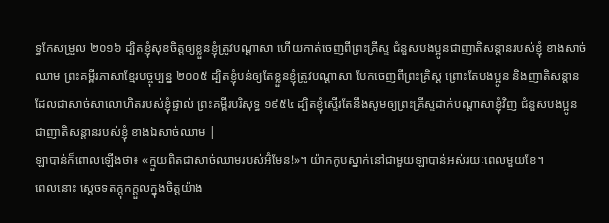ទ្ធកែសម្រួល ២០១៦ ដ្បិតខ្ញុំសុខចិត្តឲ្យខ្លួនខ្ញុំត្រូវបណ្តាសា ហើយកាត់ចេញពីព្រះគ្រីស្ទ ជំនួសបងប្អូនជាញាតិសន្តានរបស់ខ្ញុំ ខាងសាច់ឈាម ព្រះគម្ពីរភាសាខ្មែរបច្ចុប្បន្ន ២០០៥ ដ្បិតខ្ញុំបន់ឲ្យតែខ្លួនខ្ញុំត្រូវបណ្ដាសា បែកចេញពីព្រះគ្រិស្ត ព្រោះតែបងប្អូន និងញាតិសន្ដាន ដែលជាសាច់សាលោហិតរបស់ខ្ញុំផ្ទាល់ ព្រះគម្ពីរបរិសុទ្ធ ១៩៥៤ ដ្បិតខ្ញុំស្ទើរតែនឹងសូមឲ្យព្រះគ្រីស្ទដាក់បណ្តាសាខ្ញុំវិញ ជំនួសបងប្អូនជាញាតិសន្តានរបស់ខ្ញុំ ខាងឯសាច់ឈាម |
ឡាបាន់ក៏ពោលឡើងថា៖ «ក្មួយពិតជាសាច់ឈាមរបស់អ៊ំមែន!»។ យ៉ាកកូបស្នាក់នៅជាមួយឡាបាន់អស់រយៈពេលមួយខែ។
ពេលនោះ ស្តេចទតក្តុកក្តួលក្នុងចិត្តយ៉ាង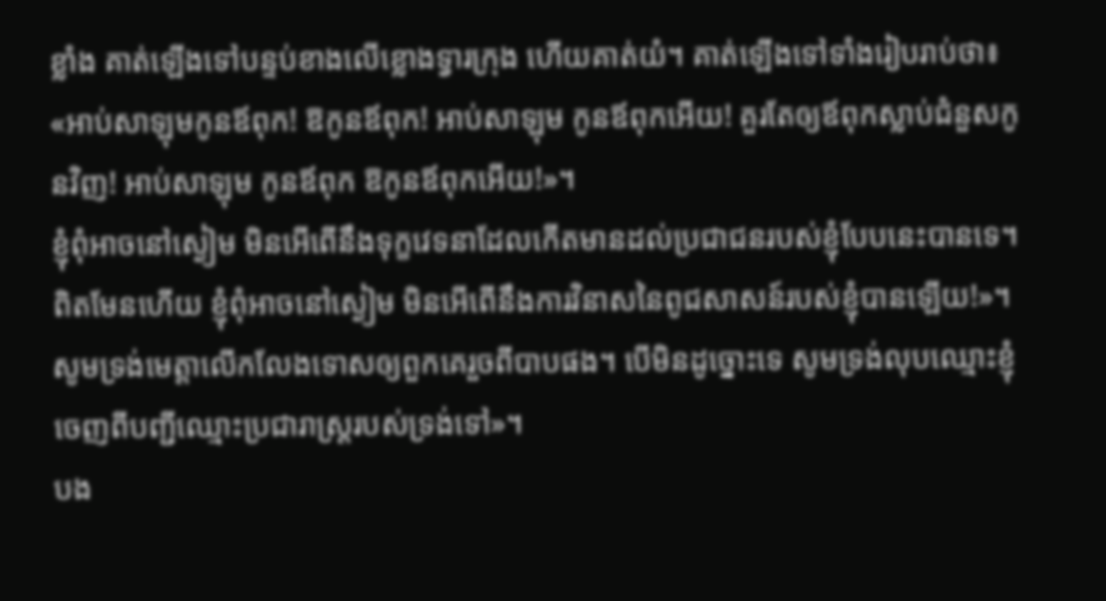ខ្លាំង គាត់ឡើងទៅបន្ទប់ខាងលើខ្លោងទ្វារក្រុង ហើយគាត់យំ។ គាត់ឡើងទៅទាំងរៀបរាប់ថា៖ «អាប់សាឡុមកូនឪពុក! ឱកូនឪពុក! អាប់សាឡុម កូនឪពុកអើយ! គួរតែឲ្យឪពុកស្លាប់ជំនួសកូនវិញ! អាប់សាឡុម កូនឪពុក ឱកូនឪពុកអើយ!»។
ខ្ញុំពុំអាចនៅស្ងៀម មិនអើពើនឹងទុក្ខវេទនាដែលកើតមានដល់ប្រជាជនរបស់ខ្ញុំបែបនេះបានទេ។ ពិតមែនហើយ ខ្ញុំពុំអាចនៅស្ងៀម មិនអើពើនឹងការវិនាសនៃពូជសាសន៍របស់ខ្ញុំបានឡើយ!»។
សូមទ្រង់មេត្តាលើកលែងទោសឲ្យពួកគេរួចពីបាបផង។ បើមិនដូច្នោះទេ សូមទ្រង់លុបឈ្មោះខ្ញុំ ចេញពីបញ្ជីឈ្មោះប្រជារាស្ត្ររបស់ទ្រង់ទៅ»។
បង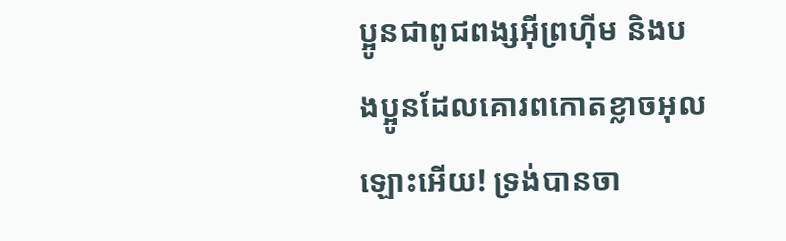ប្អូនជាពូជពង្សអ៊ីព្រហ៊ីម និងបងប្អូនដែលគោរពកោតខ្លាចអុលឡោះអើយ! ទ្រង់បានចា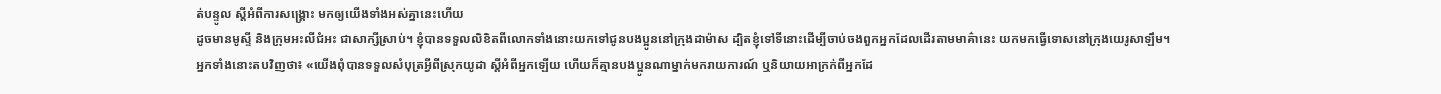ត់បន្ទូល ស្ដីអំពីការសង្គ្រោះ មកឲ្យយើងទាំងអស់គ្នានេះហើយ
ដូចមានមូស្ទី និងក្រុមអះលីជំអះ ជាសាក្សីស្រាប់។ ខ្ញុំបានទទួលលិខិតពីលោកទាំងនោះយកទៅជូនបងប្អូននៅក្រុងដាម៉ាស ដ្បិតខ្ញុំទៅទីនោះដើម្បីចាប់ចងពួកអ្នកដែលដើរតាមមាគ៌ានេះ យកមកធ្វើទោសនៅក្រុងយេរូសាឡឹម។
អ្នកទាំងនោះតបវិញថា៖ «យើងពុំបានទទួលសំបុត្រអ្វីពីស្រុកយូដា ស្ដីអំពីអ្នកឡើយ ហើយក៏គ្មានបងប្អូនណាម្នាក់មករាយការណ៍ ឬនិយាយអាក្រក់ពីអ្នកដែ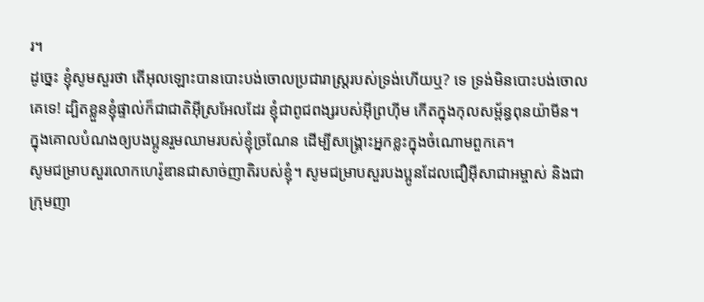រ។
ដូច្នេះ ខ្ញុំសូមសួរថា តើអុលឡោះបានបោះបង់ចោលប្រជារាស្ដ្ររបស់ទ្រង់ហើយឬ? ទេ ទ្រង់មិនបោះបង់ចោលគេទេ! ដ្បិតខ្លួនខ្ញុំផ្ទាល់ក៏ជាជាតិអ៊ីស្រអែលដែរ ខ្ញុំជាពូជពង្សរបស់អ៊ីព្រហ៊ីម កើតក្នុងកុលសម្ព័ន្ធពុនយ៉ាមីន។
ក្នុងគោលបំណងឲ្យបងប្អូនរួមឈាមរបស់ខ្ញុំច្រណែន ដើម្បីសង្គ្រោះអ្នកខ្លះក្នុងចំណោមពួកគេ។
សូមជម្រាបសួរលោកហេរ៉ូឌានជាសាច់ញាតិរបស់ខ្ញុំ។ សូមជម្រាបសួរបងប្អូនដែលជឿអ៊ីសាជាអម្ចាស់ និងជាក្រុមញា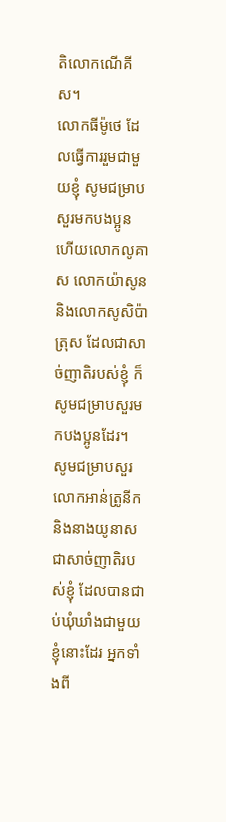តិលោកណើគីស។
លោកធីម៉ូថេ ដែលធ្វើការរួមជាមួយខ្ញុំ សូមជម្រាបសួរមកបងប្អូន ហើយលោកលូគាស លោកយ៉ាសូន និងលោកសូសិប៉ាត្រុស ដែលជាសាច់ញាតិរបស់ខ្ញុំ ក៏សូមជម្រាបសួរមកបងប្អូនដែរ។
សូមជម្រាបសួរលោកអាន់ត្រូនីក និងនាងយូនាសជាសាច់ញាតិរបស់ខ្ញុំ ដែលបានជាប់ឃុំឃាំងជាមួយខ្ញុំនោះដែរ អ្នកទាំងពី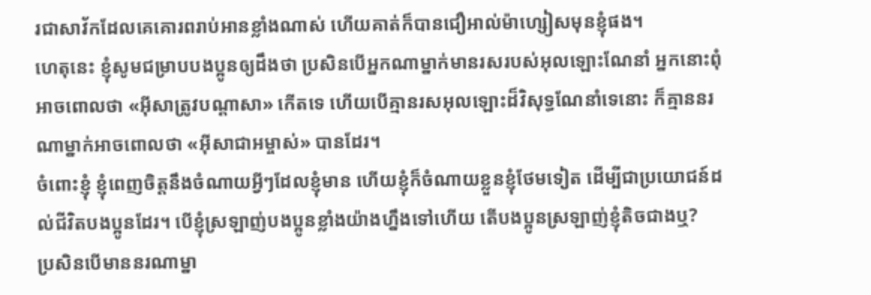រជាសាវ័កដែលគេគោរពរាប់អានខ្លាំងណាស់ ហើយគាត់ក៏បានជឿអាល់ម៉ាហ្សៀសមុនខ្ញុំផង។
ហេតុនេះ ខ្ញុំសូមជម្រាបបងប្អូនឲ្យដឹងថា ប្រសិនបើអ្នកណាម្នាក់មានរសរបស់អុលឡោះណែនាំ អ្នកនោះពុំអាចពោលថា «អ៊ីសាត្រូវបណ្ដាសា» កើតទេ ហើយបើគ្មានរសអុលឡោះដ៏វិសុទ្ធណែនាំទេនោះ ក៏គ្មាននរណាម្នាក់អាចពោលថា «អ៊ីសាជាអម្ចាស់» បានដែរ។
ចំពោះខ្ញុំ ខ្ញុំពេញចិត្ដនឹងចំណាយអ្វីៗដែលខ្ញុំមាន ហើយខ្ញុំក៏ចំណាយខ្លួនខ្ញុំថែមទៀត ដើម្បីជាប្រយោជន៍ដល់ជីវិតបងប្អូនដែរ។ បើខ្ញុំស្រឡាញ់បងប្អូនខ្លាំងយ៉ាងហ្នឹងទៅហើយ តើបងប្អូនស្រឡាញ់ខ្ញុំតិចជាងឬ?
ប្រសិនបើមាននរណាម្នា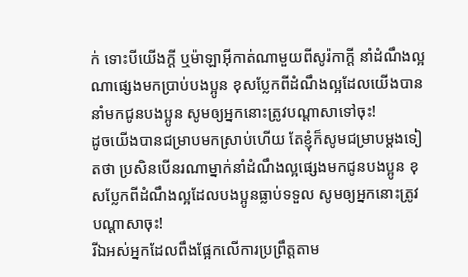ក់ ទោះបីយើងក្ដី ឬម៉ាឡាអ៊ីកាត់ណាមួយពីសូរ៉កាក្ដី នាំដំណឹងល្អណាផ្សេងមកប្រាប់បងប្អូន ខុសប្លែកពីដំណឹងល្អដែលយើងបាននាំមកជូនបងប្អូន សូមឲ្យអ្នកនោះត្រូវបណ្ដាសាទៅចុះ!
ដូចយើងបានជម្រាបមកស្រាប់ហើយ តែខ្ញុំក៏សូមជម្រាបម្ដងទៀតថា ប្រសិនបើនរណាម្នាក់នាំដំណឹងល្អផ្សេងមកជូនបងប្អូន ខុសប្លែកពីដំណឹងល្អដែលបងប្អូនធ្លាប់ទទួល សូមឲ្យអ្នកនោះត្រូវបណ្ដាសាចុះ!
រីឯអស់អ្នកដែលពឹងផ្អែកលើការប្រព្រឹត្ដតាម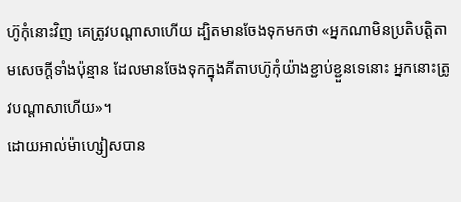ហ៊ូកុំនោះវិញ គេត្រូវបណ្ដាសាហើយ ដ្បិតមានចែងទុកមកថា «អ្នកណាមិនប្រតិបត្ដិតាមសេចក្ដីទាំងប៉ុន្មាន ដែលមានចែងទុកក្នុងគីតាបហ៊ូកុំយ៉ាងខ្ជាប់ខ្ជួនទេនោះ អ្នកនោះត្រូវបណ្ដាសាហើយ»។
ដោយអាល់ម៉ាហ្សៀសបាន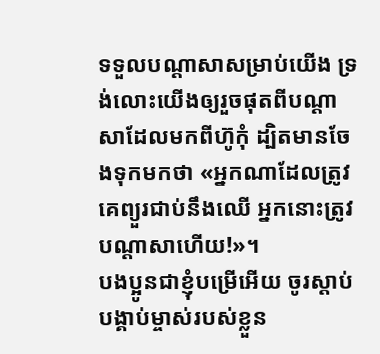ទទួលបណ្ដាសាសម្រាប់យើង ទ្រង់លោះយើងឲ្យរួចផុតពីបណ្ដាសាដែលមកពីហ៊ូកុំ ដ្បិតមានចែងទុកមកថា «អ្នកណាដែលត្រូវគេព្យួរជាប់នឹងឈើ អ្នកនោះត្រូវបណ្ដាសាហើយ!»។
បងប្អូនជាខ្ញុំបម្រើអើយ ចូរស្ដាប់បង្គាប់ម្ចាស់របស់ខ្លួន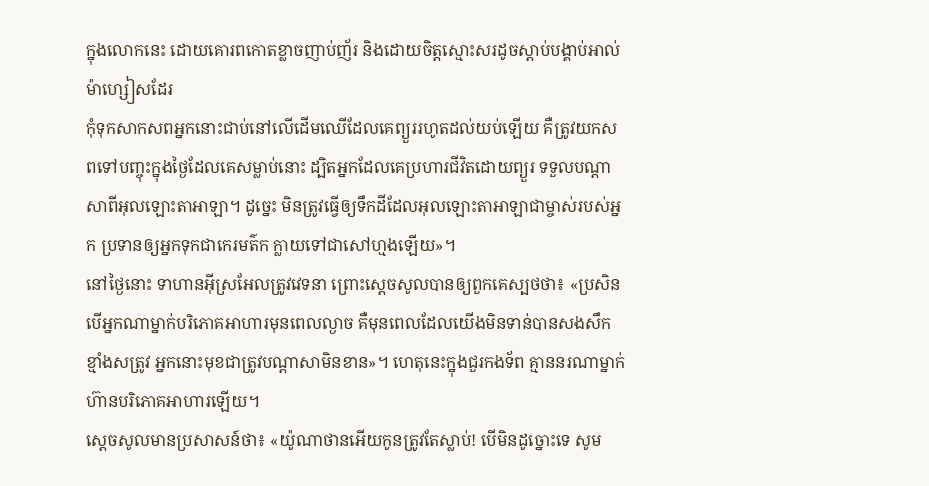ក្នុងលោកនេះ ដោយគោរពកោតខ្លាចញាប់ញ័រ និងដោយចិត្ដស្មោះសរដូចស្ដាប់បង្គាប់អាល់ម៉ាហ្សៀសដែរ
កុំទុកសាកសពអ្នកនោះជាប់នៅលើដើមឈើដែលគេព្យួររហូតដល់យប់ឡើយ គឺត្រូវយកសពទៅបញ្ចុះក្នុងថ្ងៃដែលគេសម្លាប់នោះ ដ្បិតអ្នកដែលគេប្រហារជីវិតដោយព្យួរ ទទួលបណ្តាសាពីអុលឡោះតាអាឡា។ ដូច្នេះ មិនត្រូវធ្វើឲ្យទឹកដីដែលអុលឡោះតាអាឡាជាម្ចាស់របស់អ្នក ប្រទានឲ្យអ្នកទុកជាកេរមត៌ក ក្លាយទៅជាសៅហ្មងឡើយ»។
នៅថ្ងៃនោះ ទាហានអ៊ីស្រអែលត្រូវវេទនា ព្រោះស្តេចសូលបានឲ្យពួកគេស្បថថា៖ «ប្រសិនបើអ្នកណាម្នាក់បរិភោគអាហារមុនពេលល្ងាច គឺមុនពេលដែលយើងមិនទាន់បានសងសឹកខ្មាំងសត្រូវ អ្នកនោះមុខជាត្រូវបណ្តាសាមិនខាន»។ ហេតុនេះក្នុងជួរកងទ័ព គ្មាននរណាម្នាក់ហ៊ានបរិភោគអាហារឡើយ។
ស្តេចសូលមានប្រសាសន៍ថា៖ «យ៉ូណាថានអើយកូនត្រូវតែស្លាប់! បើមិនដូច្នោះទេ សូម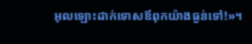អុលឡោះដាក់ទោសឪពុកយ៉ាងធ្ងន់ទៅ!»។